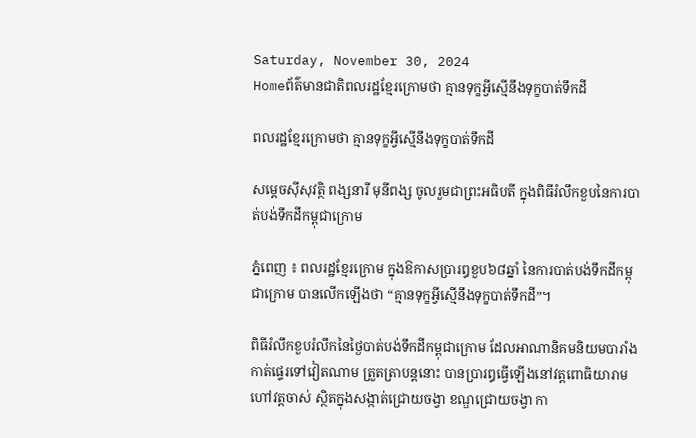Saturday, November 30, 2024
Homeព័ត៌មានជាតិពលរដ្ឋខ្មែរក្រោមថា គ្មានទុក្ខអ្វីស្មើនឹងទុក្ខបាត់ទឹកដី

ពលរដ្ឋខ្មែរក្រោមថា គ្មានទុក្ខអ្វីស្មើនឹងទុក្ខបាត់ទឹកដី

សម្តេចស៊ីសុវត្ថិ ពង្សនារី មុនីពង្ស ចូលរួមជាព្រះអធិបតី ក្នុងពិធីរំលឹកខួបនៃការបាត់បង់ទឹកដីកម្ពុជាក្រោម

ភ្នំពេញ ៖ ពលរដ្ឋខ្មែរក្រោម ក្នុងឱកាសប្រារឰខួប៦៨ឆ្នាំ នៃការបាត់បង់ទឹកដីកម្ពុជាក្រោម បានលើកឡើងថា “គ្មានទុក្ខអ្វីស្មើនឹងទុក្ខបាត់ទឹកដី”។

ពិធីរំលឹកខួបរំលឹកនៃថ្ងៃបាត់បង់ទឹកដីកម្ពុជាក្រោម ដែលអាណានិគមនិយមបារាំង កាត់ផ្ទេរទៅវៀតណាម ត្រួតត្រាបន្តនោះ បានប្រារឰធ្វើឡើងនៅវត្តពោធិយារាមហៅវត្តចាស់ ស្ថិតក្នុងសង្កាត់ជ្រោយចង្វា ខណ្ឌជ្រោយចង្វា កា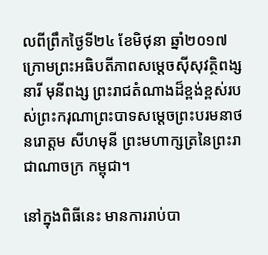លពីព្រឹកថ្ងៃទី២៤ ខែមិថុនា ឆ្នាំ២០១៧ ក្រោមព្រះអធិបតីភាពសម្តេចស៊ីសុវត្ថិពង្សនារី មុនីពង្ស ព្រះរាជតំណាងដ៏ខ្ពង់ខ្ពស់របស់ព្រះករុណាព្រះបាទសម្តេចព្រះបរមនាថ នរោត្តម សីហមុនី ព្រះមហាក្សត្រនៃព្រះរាជាណាចក្រ កម្ពុជា។

នៅក្នុងពិធីនេះ មានការរាប់បា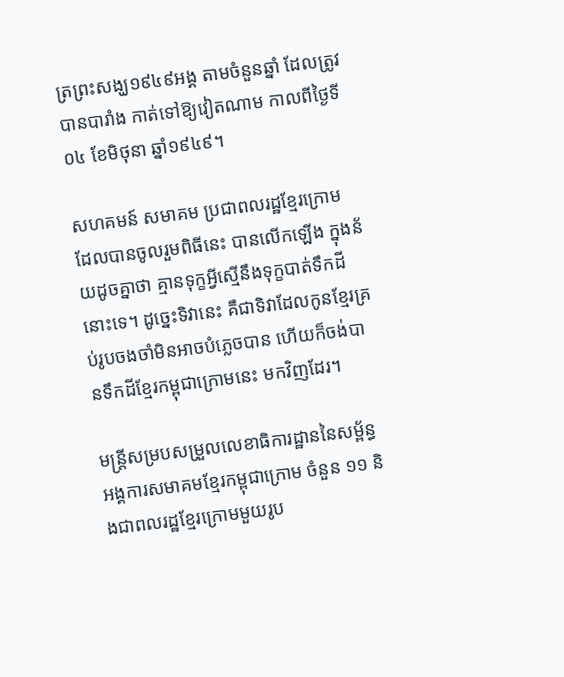ត្រព្រះសង្ឃ១៩៤៩អង្គ តាមចំនួនឆ្នាំ ដែលត្រូវបានបារាំង កាត់ទៅឱ្យវៀតណាម កាលពីថ្ងៃទី០៤ ខែមិថុនា ឆ្នាំ១៩៤៩។

សហគមន៍ សមាគម ប្រជាពលរដ្ឋខ្មែរក្រោម ដែលបានចូលរួមពិធីនេះ បានលើកឡើង ក្នុងន័យដូចគ្នាថា គ្មានទុក្ខអ្វីស្មើនឹងទុក្ខបាត់ទឹកដីនោះទេ។ ដូច្នេះទិវានេះ គឺជាទិវាដែលកូនខ្មែរគ្រប់រូបចងចាំមិនអាចបំភ្លេចបាន ហើយក៏ចង់បានទឹកដីខ្មែរកម្ពុជាក្រោមនេះ មកវិញដែរ។

មន្ត្រីសម្របសម្រួលលេខាធិការដ្ឋាននៃសម្ព័ន្ធអង្គការសមាគមខ្មែរកម្ពុជាក្រោម ចំនួន ១១ និងជាពលរដ្ឋខ្មែរក្រោមមួយរូប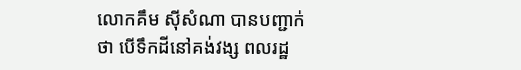លោកគឹម ស៊ីសំណា បានបញ្ជាក់ថា បើទឹកដីនៅគង់វង្ស ពលរដ្ឋ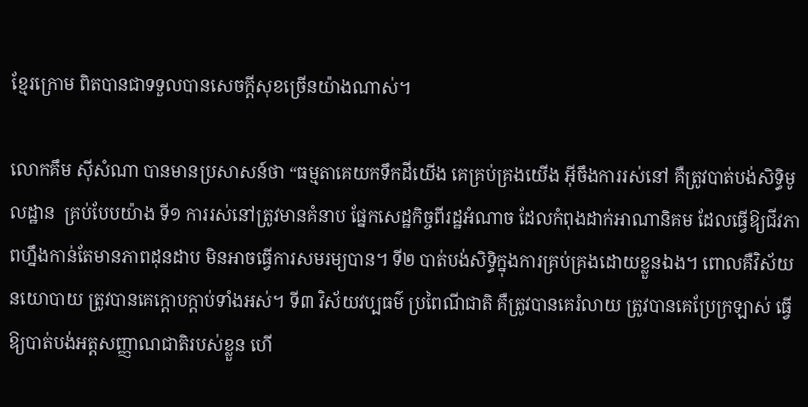ខ្មែរក្រោម ពិតបានជាទទួលបានសេចក្តីសុខច្រើនយ៉ាងណាស់។

លោកគឹម ស៊ីសំណា បានមានប្រសាសន៍ថា “ធម្មតាគេយកទឹកដីយើង គេគ្រប់គ្រងយើង អ៊ីចឹងការរស់នៅ គឺត្រូវបាត់បង់សិទ្ធិមូលដ្ឋាន  គ្រប់បែបយ៉ាង ទី១ ការរស់នៅត្រូវមានគំនាប ផ្នែកសេដ្ឋកិច្ចពីរដ្ឋអំណាច ដែលកំពុងដាក់អាណានិគម ដែលធ្វើឱ្យជីវភាពហ្នឹងកាន់តែមានភាពដុនដាប មិនអាចធ្វើការសមរម្យបាន។ ទី២ បាត់បង់សិទ្ធិក្នុងការគ្រប់គ្រងដោយខ្លួនឯង។ ពោលគឺវិស័យនយោបាយ ត្រូវបានគេក្តោបក្តាប់ទាំងអស់។ ទី៣ វិស័យវប្បធម៌ ប្រពៃណីជាតិ គឺត្រូវបានគេរំលាយ ត្រូវបានគេប្រែក្រឡាស់ ធ្វើឱ្យបាត់បង់អត្តសញ្ញាណជាតិរបស់ខ្លួន ហើ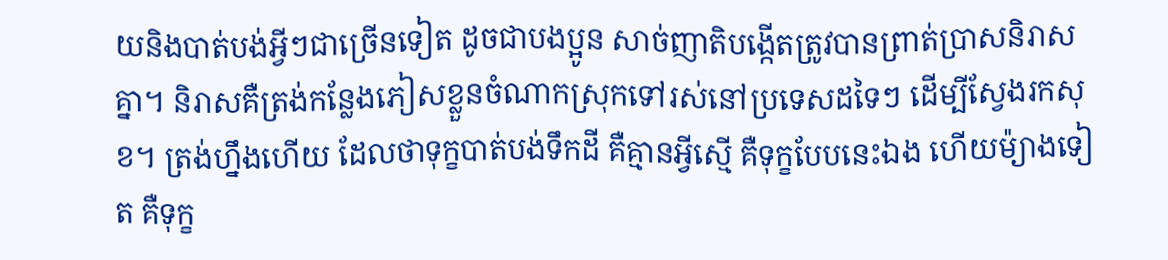យនិងបាត់បង់អ្វីៗជាច្រើនទៀត ដូចជាបងប្អូន សាច់ញាតិបង្កើតត្រូវបានព្រាត់ប្រាសនិរាសគ្នា។ និរាសគឺត្រង់កន្លែងភៀសខ្លួនចំណាកស្រុកទៅរស់នៅប្រទេសដទៃៗ ដើម្បីស្វែងរកសុខ។ ត្រង់ហ្នឹងហើយ ដែលថាទុក្ខបាត់បង់ទឹកដី គឺគ្មានអ្វីស្មើ គឺទុក្ខបែបនេះឯង ហើយម៉្យាងទៀត គឺទុក្ខ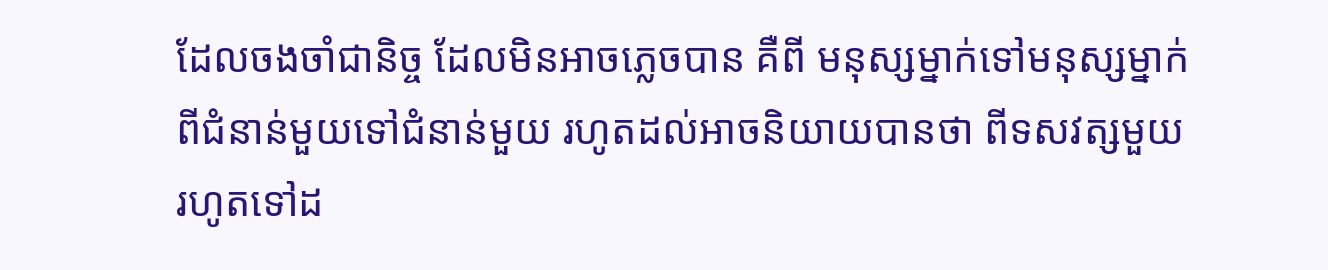ដែលចងចាំជានិច្ច ដែលមិនអាចភ្លេចបាន គឺពី មនុស្សម្នាក់ទៅមនុស្សម្នាក់ ពីជំនាន់មួយទៅជំនាន់មួយ រហូតដល់អាចនិយាយបានថា ពីទសវត្សមួយ រហូតទៅដ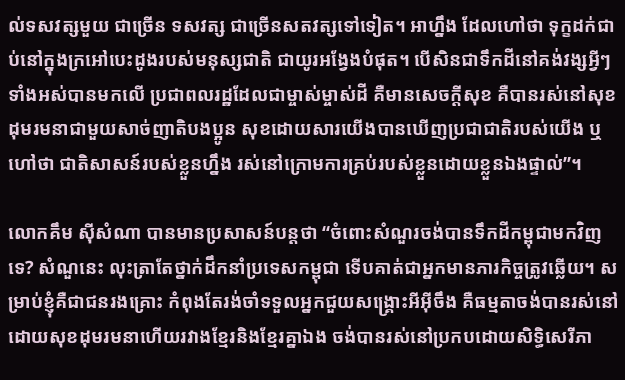ល់ទសវត្សមួយ ជាច្រើន ទសវត្ស ជាច្រើនសតវត្សទៅទៀត។ អាហ្នឹង ដែលហៅថា ទុក្ខដក់ជាប់នៅក្នុងក្រអៅបេះដូងរបស់មនុស្សជាតិ ជាយូរអង្វែងបំផុត។ បើសិនជាទឹកដីនៅគង់វង្សអ្វីៗទាំងអស់បានមកលើ ប្រជាពលរដ្ឋដែលជាម្ចាស់ម្ចាស់ដី គឺមានសេចក្តីសុខ គឺបានរស់នៅសុខដុមរមនាជាមួយសាច់ញាតិបងប្អូន សុខដោយសារយើងបានឃើញប្រជាជាតិរបស់យើង ឬហៅថា ជាតិសាសន៍របស់ខ្លួនហ្នឹង រស់នៅក្រោមការគ្រប់របស់ខ្លួនដោយខ្លួនឯងផ្ទាល់”។

លោកគឹម ស៊ីសំណា បានមានប្រសាសន៍បន្តថា “ចំពោះសំណួរចង់បានទឹកដីកម្ពុជាមកវិញទេ? សំណួនេះ លុះត្រាតែថ្នាក់ដឹកនាំប្រទេសកម្ពុជា ទើបគាត់ជាអ្នកមានភារកិច្ចត្រូវឆ្លើយ។ សម្រាប់ខ្ញុំគឺជាជនរងគ្រោះ កំពុងតែរង់ចាំទទួលអ្នកជួយសង្គ្រោះអីអ៊ីចឹង គឺធម្មតាចង់បានរស់នៅដោយសុខដុមរមនាហើយរវាងខ្មែរនិងខ្មែរគ្នាឯង ចង់បានរស់នៅប្រកបដោយសិទ្ធិសេរីភា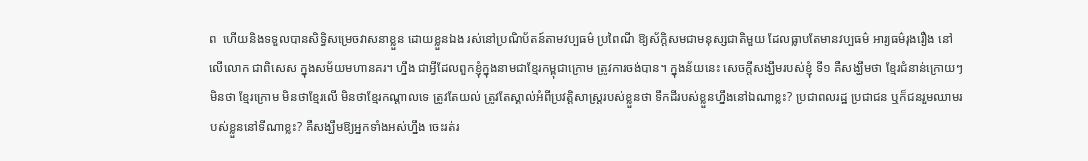ព  ហើយនិងទទួលបានសិទ្ធិសម្រេចវាសនាខ្លួន ដោយខ្លួនឯង រស់នៅប្រណិប័តន៍តាមវប្បធម៌ ប្រពៃណី ឱ្យស័ក្តិសមជាមនុស្សជាតិមួយ ដែលធ្លាបតែមានវប្បធម៌ អារ្យធម៌រុងរឿង នៅលើលោក ជាពិសេស ក្នុងសម័យមហានគរ។ ហ្នឹង ជាអ្វីដែលពួកខ្ញុំក្នុងនាមជាខ្មែរកម្ពុជាក្រោម ត្រូវការចង់បាន។ ក្នុងន័យនេះ សេចក្តីសង្ឃឹមរបស់ខ្ញុំ ទី១ គឺសង្ឃឹមថា ខ្មែរជំនាន់ក្រោយៗ មិនថា ខ្មែរក្រោម មិនថាខ្មែរលើ មិនថាខ្មែរកណ្តាលទេ ត្រូវតែយល់ ត្រូវតែស្គាល់អំពីប្រវត្តិសាស្ត្ររបស់ខ្លួនថា ទឹកដីរបស់ខ្លួនហ្នឹងនៅឯណាខ្លះ? ប្រជាពលរដ្ឋ ប្រជាជន ឬក៏ជនរួមឈាមរបស់ខ្លួននៅទីណាខ្លះ? គឺសង្ឃឹមឱ្យអ្នកទាំងអស់ហ្នឹង ចេះរត់រ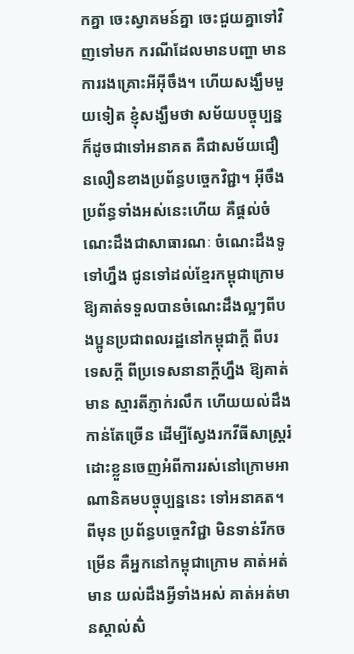កគ្នា ចេះស្វាគមន៍គ្នា ចេះជួយគ្នាទៅវិញទៅមក ករណីដែលមានបញ្ហា មានការរងគ្រោះអីអ៊ីចឹង។ ហើយសង្ឃឹមមួយទៀត ខ្ញុំសង្ឃឹមថា សម័យបច្ចុប្បន្ន ក៏ដូចជាទៅអនាគត គឺជាសម័យជឿនលឿនខាងប្រព័ន្ធបច្ចេកវិជ្ជា។ អ៊ីចឹងប្រព័ន្ធទាំងអស់នេះហើយ គឺផ្តល់ចំណេះដឹងជាសាធារណៈ ចំណេះដឹងទូទៅហ្នឹង ជូនទៅដល់ខ្មែរកម្ពុជាក្រោម ឱ្យគាត់ទទួលបានចំណេះដឹងល្អៗពីបងប្អូនប្រជាពលរដ្ឋនៅកម្ពុជាក្តី ពីបរទេសក្តី ពីប្រទេសនានាក្តីហ្នឹង ឱ្យគាត់មាន ស្មារតីភ្ញាក់រលឹក ហើយយល់ដឹងកាន់តែច្រើន ដើម្បីស្វែងរកវីធីសាស្ត្ររំដោះខ្លួនចេញអំពីការរស់នៅក្រោមអាណានិគមបច្ចុប្បន្ននេះ ទៅអនាគត។ ពីមុន ប្រព័ន្ធបច្ចេកវិជ្ជា មិនទាន់រីកចម្រើន គឺអ្នកនៅកម្ពុជាក្រោម គាត់អត់មាន យល់ដឹងអ្វីទាំងអស់ គាត់អត់មានស្គាល់សិ់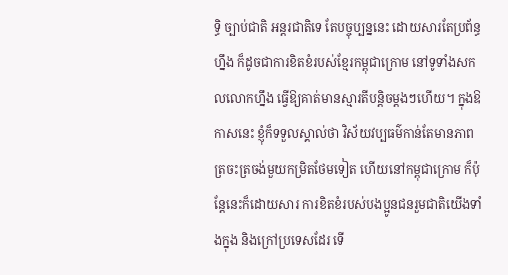ទ្ធិ ច្បាប់ជាតិ អន្តរជាតិទេ តែបច្ចុប្បន្ននេះ ដោយសារតែប្រព័ន្ធហ្នឹង ក៏ដូចជាការខិតខំរបស់ខ្មែរកម្ពុជាក្រោម នៅទូទាំងសកលលោកហ្នឹង ធ្វើឱ្យគាត់មានស្មារតីបន្តិចម្តងៗហើយ។ ក្នុងឱកាសនេះ ខ្ញុំក៏ទទួលស្គាល់ថា វិស័យវប្បធម៌កាន់តែមានភាពត្រចះត្រចង់មួយកម្រិតថែមទៀត ហើយនៅកម្ពុជាក្រោម ក៏ប៉ុន្តែនេះក៏ដោយសារ ការខិតខំរបស់បងប្អូនជនរួមជាតិយើងទាំងក្នុង និងក្រៅប្រទេសដែរ ទើ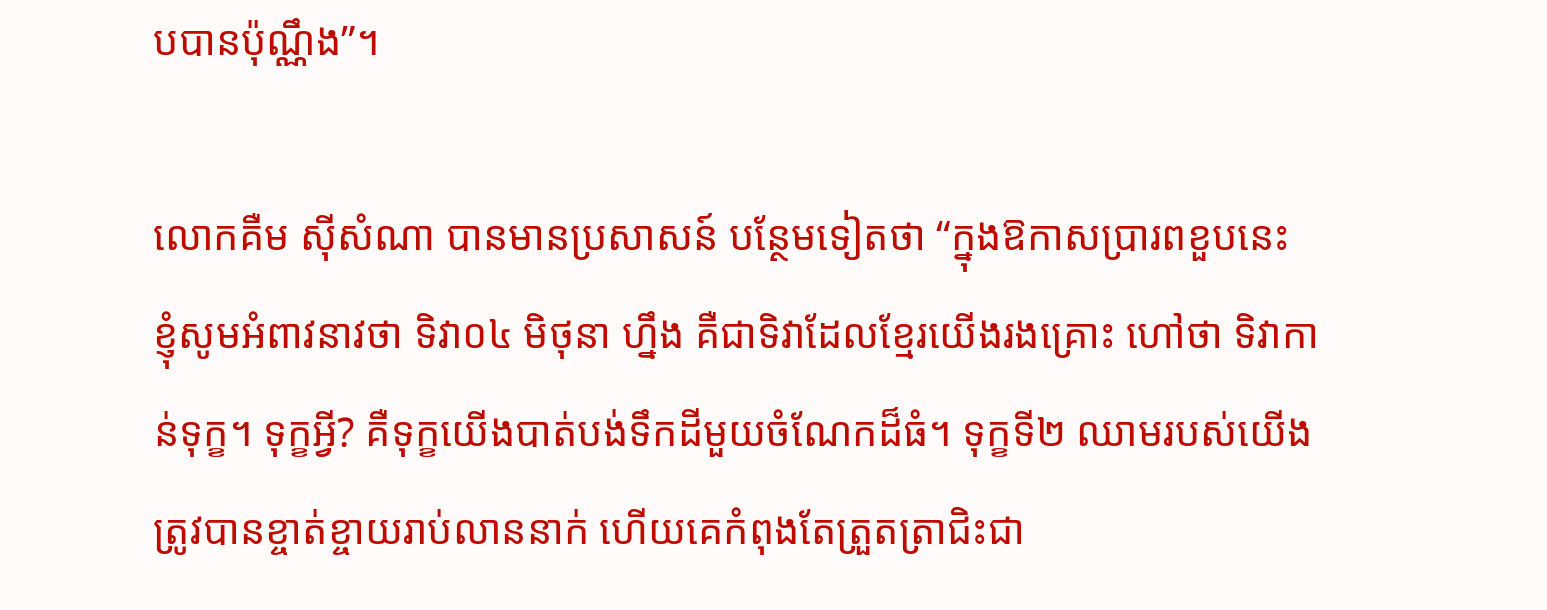បបានប៉ុណ្ណឹង”។

លោកគឺម ស៊ីសំណា បានមានប្រសាសន៍ បន្ថែមទៀតថា “ក្នុងឱកាសប្រារពខួបនេះ ខ្ញុំសូមអំពាវនាវថា ទិវា០៤ មិថុនា ហ្នឹង គឺជាទិវាដែលខ្មែរយើងរងគ្រោះ ហៅថា ទិវាកាន់ទុក្ខ។ ទុក្ខអ្វី? គឺទុក្ខយើងបាត់បង់ទឹកដីមួយចំណែកដ៏ធំ។ ទុក្ខទី២ ឈាមរបស់យើងត្រូវបានខ្ចាត់ខ្ចាយរាប់លាននាក់ ហើយគេកំពុងតែត្រួតត្រាជិះជា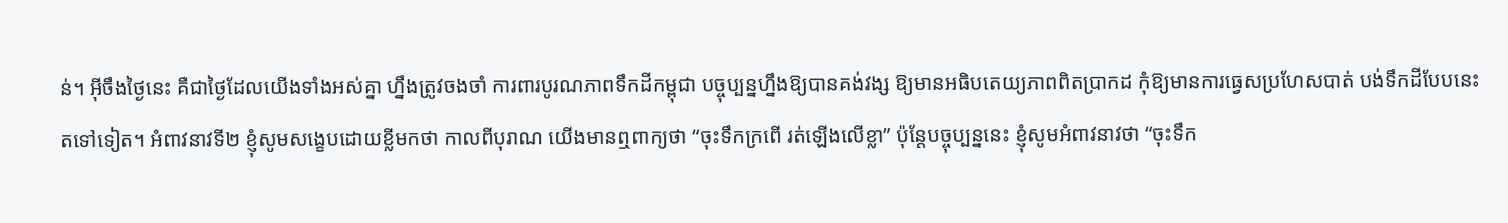ន់។ អ៊ីចឹងថ្ងៃនេះ គឺជាថ្ងៃដែលយើងទាំងអស់គ្នា ហ្នឹងត្រូវចងចាំ ការពារបូរណភាពទឹកដីកម្ពុជា បច្ចុប្បន្នហ្នឹងឱ្យបានគង់វង្ស ឱ្យមានអធិបតេយ្យភាពពិតប្រាកដ កុំឱ្យមានការធ្វេសប្រហែសបាត់ បង់ទឹកដីបែបនេះតទៅទៀត។ អំពាវនាវទី២ ខ្ញុំសូមសង្ខេបដោយខ្លីមកថា កាលពីបុរាណ យើងមានឮពាក្យថា “ចុះទឹកក្រពើ រត់ឡើងលើខ្លា” ប៉ុន្តែបច្ចុប្បន្ននេះ ខ្ញុំសូមអំពាវនាវថា “ចុះទឹក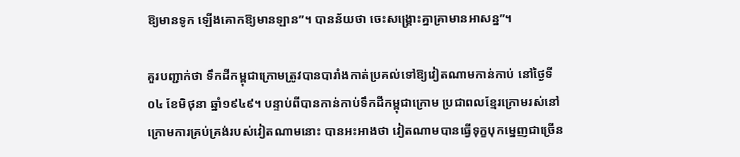ឱ្យមានទូក ឡើងគោកឱ្យមានឡាន”។ បានន័យថា ចេះសង្គ្រោះគ្នាគ្រាមានអាសន្ន”។

គួរបញ្ជាក់ថា ទឹកដីកម្ពុជាក្រោមត្រូវបានបារាំងកាត់ប្រគល់ទៅឱ្យវៀតណាមកាន់កាប់ នៅថ្ងៃទី០៤ ខែមិថុនា ឆ្នាំ១៩៤៩។ បន្ទាប់ពីបានកាន់កាប់ទឹកដីកម្ពុជាក្រោម ប្រជាពលខ្មែរក្រោមរស់នៅក្រោមការគ្រប់គ្រង់របស់វៀតណាមនោះ បានអះអាងថា វៀតណាមបានធ្វើទុក្ខបុកម្នេញជាច្រើន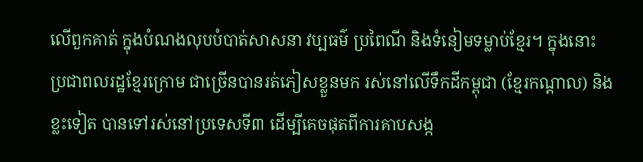លើពួកគាត់ ក្នុងបំណងលុបបំបាត់សាសនា វប្បធម៌ ប្រពៃណី និងទំនៀមទម្លាប់ខ្មែរ។ ក្នុងនោះ ប្រជាពលរដ្ឋខ្មែរក្រោម ជាច្រើនបានរត់ភៀសខ្លួនមក រស់នៅលើទឹកដីកម្ពុជា (ខ្មែរកណ្តាល) និងខ្លះទៀត បានទៅរស់នៅប្រទេសទី៣ ដើម្បីគេចផុតពីការគាបសង្ក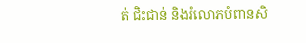ត់ ជិះជាន់ និងរំលោភបំពានសិ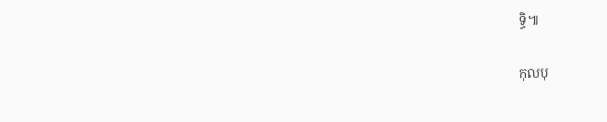ទ្ធិ៕

កុលបុ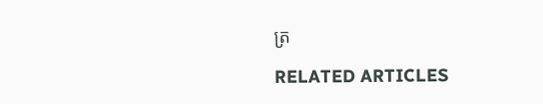ត្រ

RELATED ARTICLES